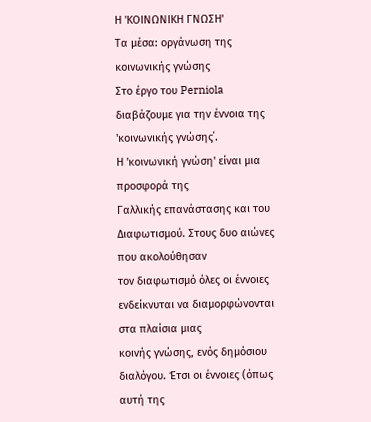Η 'ΚΟΙΝΩΝΙΚΗ ΓΝΩΣΗ'
Τα μέσα: οργάνωση της κοινωνικής γνώσης
Στο έργο του Perniola διαβάζουμε για την έννοια της 'κοινωνικής γνώσης΄.
Η 'κοινωνική γνώση' είναι μια προσφορά της
Γαλλικής επανάστασης και του Διαφωτισμού. Στους δυο αιώνες που ακολούθησαν
τον διαφωτισμό όλες οι έννοιες ενδείκνυται να διαμορφώνονται στα πλαίσια μιας
κοινής γνώσης, ενός δημόσιου διαλόγου. Έτσι οι έννοιες (όπως αυτή της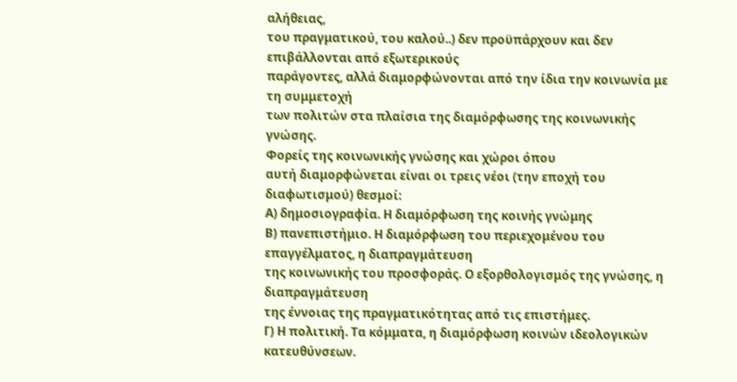αλήθειας,
του πραγματικού, του καλού..) δεν προϋπάρχουν και δεν επιβάλλονται από εξωτερικούς
παράγοντες, αλλά διαμορφώνονται από την ίδια την κοινωνία με τη συμμετοχή
των πολιτών στα πλαίσια της διαμόρφωσης της κοινωνικής γνώσης.
Φορείς της κοινωνικής γνώσης και χώροι όπου
αυτή διαμορφώνεται είναι οι τρεις νέοι (την εποχή του διαφωτισμού) θεσμοί:
Α) δημοσιογραφία. Η διαμόρφωση της κοινής γνώμης
Β) πανεπιστήμιο. Η διαμόρφωση του περιεχομένου του επαγγέλματος, η διαπραγμάτευση
της κοινωνικής του προσφοράς. Ο εξορθολογισμός της γνώσης, η διαπραγμάτευση
της έννοιας της πραγματικότητας από τις επιστήμες.
Γ) Η πολιτική. Τα κόμματα, η διαμόρφωση κοινών ιδεολογικών κατευθύνσεων.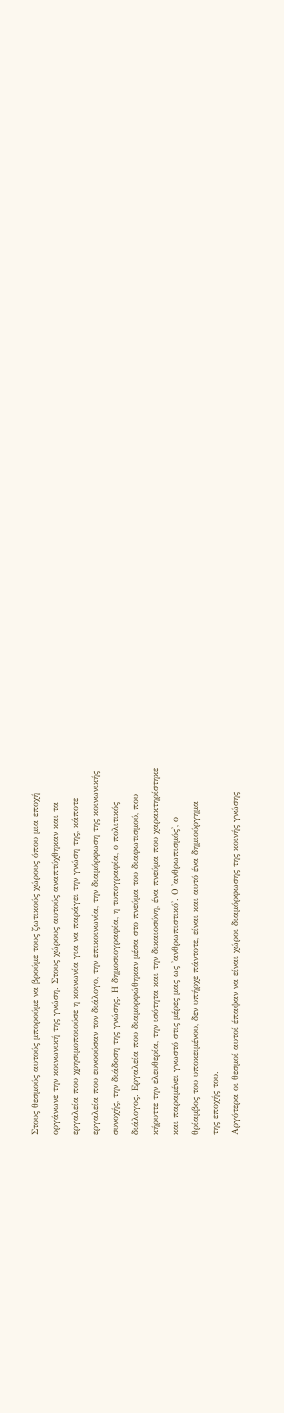Στους θεσμούς αυτούς μπορούμε να βρούμε τους ζωτικούς χώρους όπου μια εποχή
οργάνωνε την κοινωνική της γνώση. Στους χώρους αυτούς αναπτύχθηκαν και τα
εργαλεία που χρησιμοποιούσε η κοινωνία για να παράγει την γνώση της, κάποτε
εργαλεία που ευνοούσαν τον διάλογο, την επικοινωνία, την διαμόρφωση της κοινωνικής
συνοχής, την διάδοση της γνώσης. Η δημοσιογραφία, η τυπογραφία, ο πολιτικός
διάλογος. Εργαλεία που διαμορφώθηκαν μέσα στο πνεύμα του διαφωτισμού, που
κήρυττε την ελευθερία, την ισότητα και την δικαιοσύνη, ένα πνεύμα που χαρακτηρίστηκε
και παραμένει γνωστό στις μέρες μας ως 'ανθρωπιστικό'. Ο 'ανθρωπισμός', ο
θρίαμβος του υποκειμένου, δεν υπήρχε πάντοτε, είναι και αυτό ένα δημιούργημα
της εποχής του.
Αργότερα οι θεσμοί αυτοί έπαψαν να είναι χώροι διαμόρφωσης της κοινής γνώσης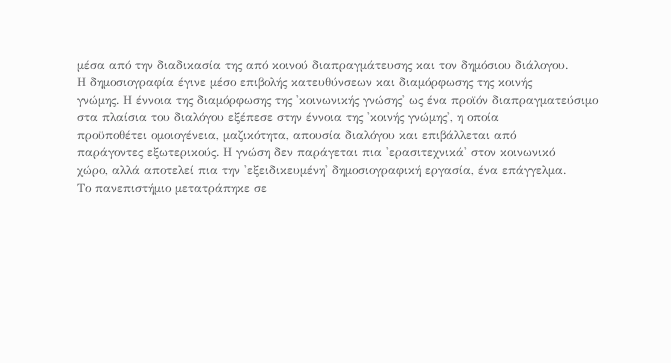μέσα από την διαδικασία της από κοινού διαπραγμάτευσης και τον δημόσιου διάλογου.
Η δημοσιογραφία έγινε μέσο επιβολής κατευθύνσεων και διαμόρφωσης της κοινής
γνώμης. Η έννοια της διαμόρφωσης της 'κοινωνικής γνώσης' ως ένα προϊόν διαπραγματεύσιμο
στα πλαίσια του διαλόγου εξέπεσε στην έννοια της 'κοινής γνώμης', η οποία
προϋποθέτει ομοιογένεια, μαζικότητα, απουσία διαλόγου και επιβάλλεται από
παράγοντες εξωτερικούς. Η γνώση δεν παράγεται πια 'ερασιτεχνικά' στον κοινωνικό
χώρο, αλλά αποτελεί πια την 'εξειδικευμένη' δημοσιογραφική εργασία, ένα επάγγελμα.
Το πανεπιστήμιο μετατράπηκε σε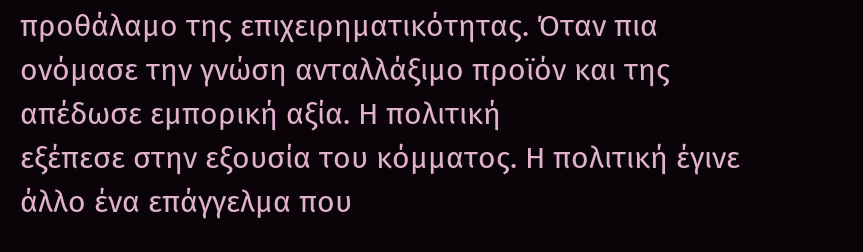προθάλαμο της επιχειρηματικότητας. Όταν πια
ονόμασε την γνώση ανταλλάξιμο προϊόν και της απέδωσε εμπορική αξία. Η πολιτική
εξέπεσε στην εξουσία του κόμματος. Η πολιτική έγινε άλλο ένα επάγγελμα που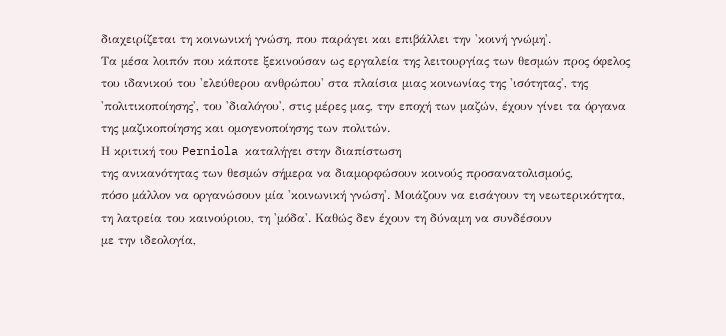διαχειρίζεται τη κοινωνική γνώση, που παράγει και επιβάλλει την 'κοινή γνώμη'.
Τα μέσα λοιπόν που κάποτε ξεκινούσαν ως εργαλεία της λειτουργίας των θεσμών προς όφελος του ιδανικού του 'ελεύθερου ανθρώπου' στα πλαίσια μιας κοινωνίας της 'ισότητας', της 'πολιτικοποίησης', του 'διαλόγου', στις μέρες μας, την εποχή των μαζών, έχουν γίνει τα όργανα της μαζικοποίησης και ομογενοποίησης των πολιτών.
Η κριτική του Perniola καταλήγει στην διαπίστωση
της ανικανότητας των θεσμών σήμερα να διαμορφώσουν κοινούς προσανατολισμούς,
πόσο μάλλον να οργανώσουν μία 'κοινωνική γνώση'. Μοιάζουν να εισάγουν τη νεωτερικότητα,
τη λατρεία του καινούριου, τη 'μόδα'. Καθώς δεν έχουν τη δύναμη να συνδέσουν
με την ιδεολογία,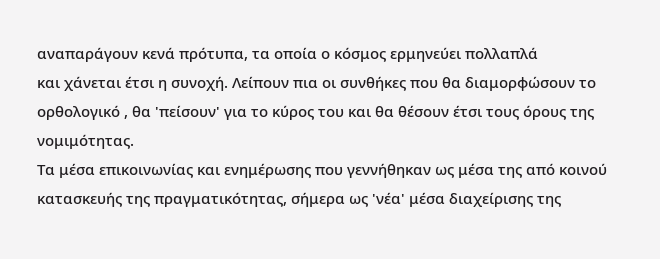αναπαράγουν κενά πρότυπα, τα οποία ο κόσμος ερμηνεύει πολλαπλά
και χάνεται έτσι η συνοχή. Λείπουν πια οι συνθήκες που θα διαμορφώσουν το
ορθολογικό , θα 'πείσουν' για το κύρος του και θα θέσουν έτσι τους όρους της
νομιμότητας.
Τα μέσα επικοινωνίας και ενημέρωσης που γεννήθηκαν ως μέσα της από κοινού
κατασκευής της πραγματικότητας, σήμερα ως 'νέα' μέσα διαχείρισης της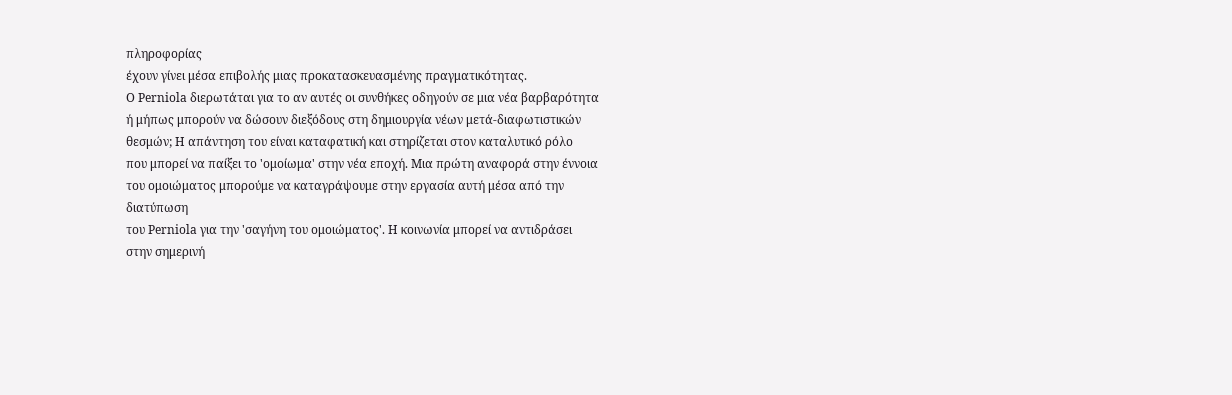πληροφορίας
έχουν γίνει μέσα επιβολής μιας προκατασκευασμένης πραγματικότητας.
Ο Perniola διερωτάται για το αν αυτές οι συνθήκες οδηγούν σε μια νέα βαρβαρότητα
ή μήπως μπορούν να δώσουν διεξόδους στη δημιουργία νέων μετά-διαφωτιστικών
θεσμών; Η απάντηση του είναι καταφατική και στηρίζεται στον καταλυτικό ρόλο
που μπορεί να παίξει το 'ομοίωμα' στην νέα εποχή. Μια πρώτη αναφορά στην έννοια
του ομοιώματος μπορούμε να καταγράψουμε στην εργασία αυτή μέσα από την διατύπωση
του Perniola για την 'σαγήνη του ομοιώματος'. Η κοινωνία μπορεί να αντιδράσει
στην σημερινή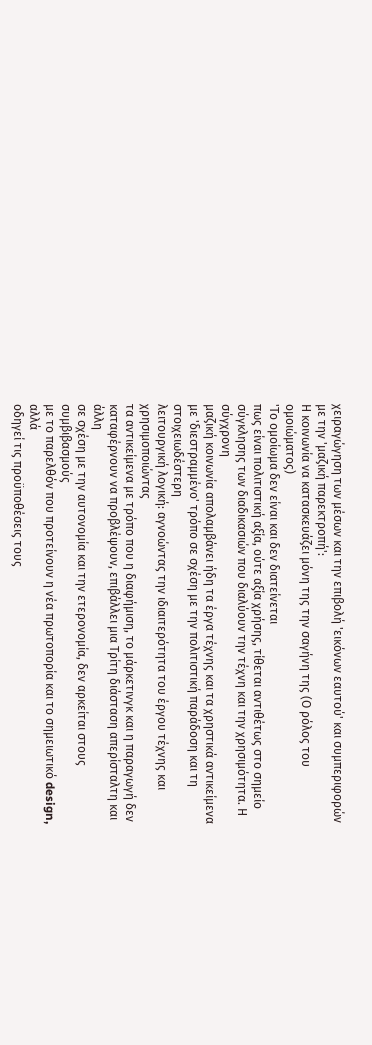χειραγώγηση των μέσων και την επιβολή 'εικόνων εαυτού' και συμπεριφορών
με την 'μαζική παρεκτροπή':
Η κοινωνία να κατασκευάζει μόνη της την σαγήνη της (Ο ρόλος του ομοιώματος)
'Το ομοίωμα δεν είναι και δεν διατείνεται
πως είναι πολιτιστική αξία, ούτε αξία χρήσης, τίθεται αντιθέτως στο σημείο
σύγκλησης των διαδικασιών που διαλύουν την τέχνη και την χρησιμότητα. Η σύγχρονη
μαζική κοινωνία απολαμβάνει ήδη τα έργα τέχνης και τα χρηστικά αντικείμενα
με 'διεστραμμένο' τρόπο σε σχέση με την πολιτιστική παράδοση και τη στοιχειωδέστερη
λειτουργική λογική: αγνοώντας την ιδιαιτερότητα του έργου τέχνης και χρησιμοποιώντας
τα αντικείμενα με τρόπο που η διαφήμιση, το μάρκετινγκ και η παραγωγή δεν
καταφέρνουν να προβλέψουν, επιβάλλει μια Τρίτη διάσταση απερίσταλτη και άλλη
σε σχέση με την αυτονομία και την ετερονομία, δεν αρκείται στους συμβιβασμούς
με το παρελθόν που προτείνουν η νέα πρωτοπορία και το σημειωτικό design, αλλά
οδηγεί τις προϋποθέσεις τους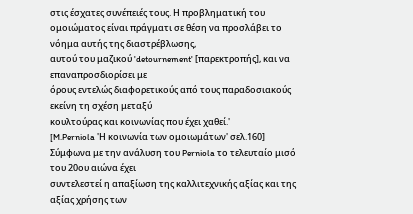στις έσχατες συνέπειές τους. Η προβληματική του
ομοιώματος είναι πράγματι σε θέση να προσλάβει το νόημα αυτής της διαστρέβλωσης,
αυτού του μαζικού 'detournement' [παρεκτροπής], και να επαναπροσδιορίσει με
όρους εντελώς διαφορετικούς από τους παραδοσιακούς εκείνη τη σχέση μεταξύ
κουλτούρας και κοινωνίας που έχει χαθεί.'
[M.Perniola 'Η κοινωνία των ομοιωμάτων' σελ.160]
Σύμφωνα με την ανάλυση του Perniola το τελευταίο μισό του 20ου αιώνα έχει
συντελεστεί η απαξίωση της καλλιτεχνικής αξίας και της αξίας χρήσης των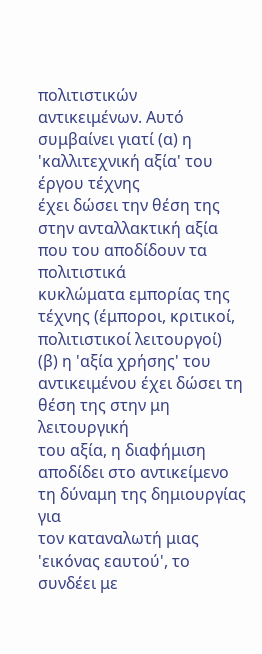πολιτιστικών
αντικειμένων. Αυτό συμβαίνει γιατί (α) η 'καλλιτεχνική αξία' του έργου τέχνης
έχει δώσει την θέση της στην ανταλλακτική αξία που του αποδίδουν τα πολιτιστικά
κυκλώματα εμπορίας της τέχνης (έμποροι, κριτικοί, πολιτιστικοί λειτουργοί)
(β) η 'αξία χρήσης' του αντικειμένου έχει δώσει τη θέση της στην μη λειτουργική
του αξία, η διαφήμιση αποδίδει στο αντικείμενο τη δύναμη της δημιουργίας για
τον καταναλωτή μιας 'εικόνας εαυτού', το συνδέει με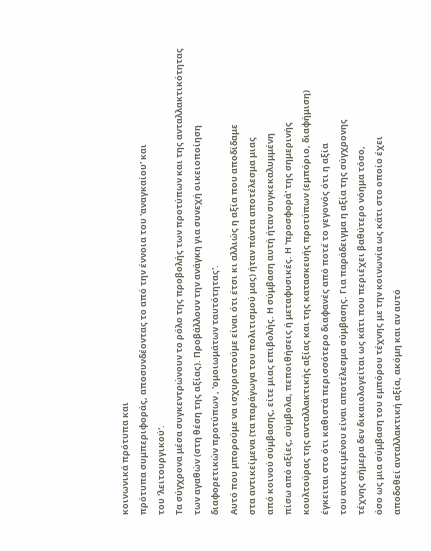κοινωνικά πρότυπα και
πρότυπα συμπεριφοράς, αποσυνδέοντας το από την έννοια του 'αναγκαίου' και
του 'λειτουργικού'.
Τα σύγχρονα μέσα συγκεντρώνουν το ρόλο της προβολής των προτύπων και της ανταλλακτικότητας
των αγαθών (στη θέση της αξίας). Προβάλλουν την ανάγκη για συνεχή οικειοποίηση
διαφορετικών προτύπων , 'ομοιωμάτων ταυτότητας'.
Αυτό που μπορούμε να ισχυριστούμε είναι ότι έτσι κι αλλιώς η αξία που αποδίδαμε
στα αντικείμενα (τα παράγωγα του πολιτισμού μας) ήταν πάντα αποτέλεσμα μιας
από κοινού σύμβασης, είτε μιας επιβολής. Η σύμβαση αυτή ήταν συγκεκαλυμμένη
πίσω από αξίες, σύμβολα, πεποιθήσεις ή μεταφυσικές. Η 'προσφορά' της σημερινής
κουλτούρας της ανταλλακτικής αξίας και της κατασκευής προτύπων (εμπόριο, διαφήμιση)
έγκειται στο ότι καθιστά περισσότερο διαφανές από ποτέ το γεγονός ότι η αξία
του αντικειμένου είναι αποτέλεσμα σύμβασης. Για παράδειγμα η αξία της σύγχρονης
τέχνης σήμερα δεν δικαιολογείται ως κάτι που περιέχει βαθύτερο νόημα τόσο,
όσο ως μια σύμβαση του εμπόρου τέχνης με την κοινωνία ως κάτι στο οποίο έχει
αποδοθεί ανταλλακτική αξία, ακόμη και αν αυτό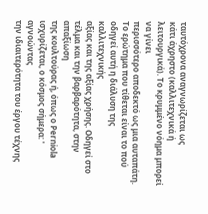ταυτόχρονα αναγνωρίζεται ως
κάτι άχρηστο (καλλιτεχνικά ή λειτουργικά). Το κρυμμένο νόημα μπορεί να γίνει
περισσότερο αποδεκτό ως μια αυταπάτη.
Το ερώτημα που τίθεται είναι το πού οδηγεί αυτή η διάλυση της καλλιτεχνικής
αξίας και της αξίας χρήσης. Οδηγεί στο τέλμα και την βαρβαρότητα, στην απαξίωση
της κουλτούρας ή, όπως ο Perniola ισχυρίζεται, ο κόσμος σήμερα: ' αγνοώντας
την ιδιαιτερότητα του έργου τέχνης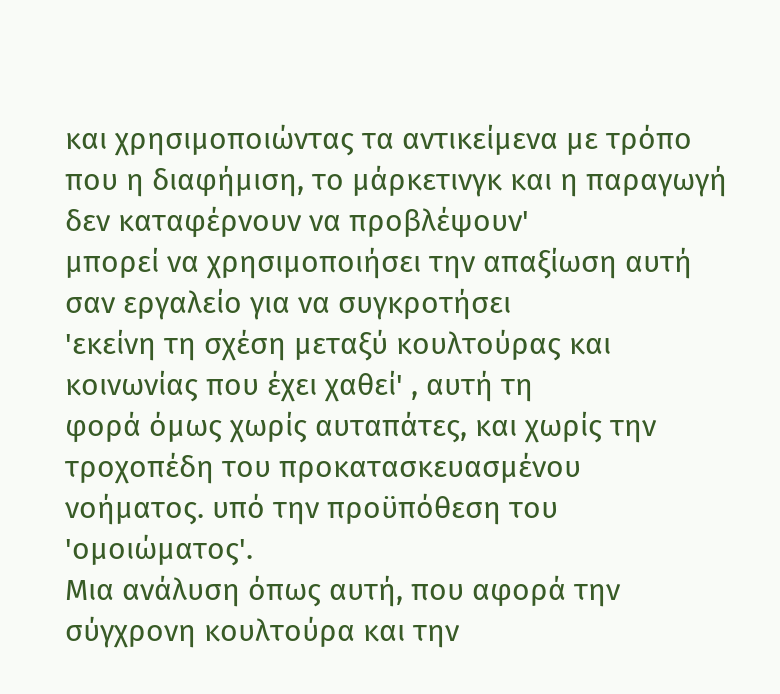και χρησιμοποιώντας τα αντικείμενα με τρόπο
που η διαφήμιση, το μάρκετινγκ και η παραγωγή δεν καταφέρνουν να προβλέψουν'
μπορεί να χρησιμοποιήσει την απαξίωση αυτή σαν εργαλείο για να συγκροτήσει
'εκείνη τη σχέση μεταξύ κουλτούρας και κοινωνίας που έχει χαθεί' , αυτή τη
φορά όμως χωρίς αυταπάτες, και χωρίς την τροχοπέδη του προκατασκευασμένου
νοήματος. υπό την προϋπόθεση του 'ομοιώματος'.
Μια ανάλυση όπως αυτή, που αφορά την σύγχρονη κουλτούρα και την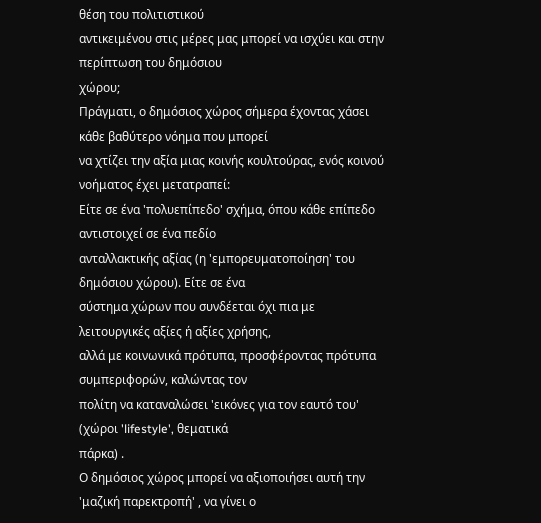θέση του πολιτιστικού
αντικειμένου στις μέρες μας μπορεί να ισχύει και στην περίπτωση του δημόσιου
χώρου;
Πράγματι, ο δημόσιος χώρος σήμερα έχοντας χάσει κάθε βαθύτερο νόημα που μπορεί
να χτίζει την αξία μιας κοινής κουλτούρας, ενός κοινού νοήματος έχει μετατραπεί:
Είτε σε ένα 'πολυεπίπεδο' σχήμα, όπου κάθε επίπεδο αντιστοιχεί σε ένα πεδίο
ανταλλακτικής αξίας (η 'εμπορευματοποίηση' του δημόσιου χώρου). Είτε σε ένα
σύστημα χώρων που συνδέεται όχι πια με λειτουργικές αξίες ή αξίες χρήσης,
αλλά με κοινωνικά πρότυπα, προσφέροντας πρότυπα συμπεριφορών, καλώντας τον
πολίτη να καταναλώσει 'εικόνες για τον εαυτό του' (χώροι 'lifestyle', θεματικά
πάρκα) .
Ο δημόσιος χώρος μπορεί να αξιοποιήσει αυτή την 'μαζική παρεκτροπή' , να γίνει ο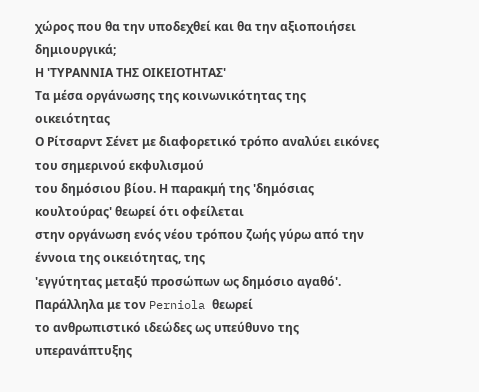χώρος που θα την υποδεχθεί και θα την αξιοποιήσει δημιουργικά;
Η 'ΤΥΡΑΝΝΙΑ ΤΗΣ ΟΙΚΕΙΟΤΗΤΑΣ'
Τα μέσα οργάνωσης της κοινωνικότητας της οικειότητας
Ο Ρίτσαρντ Σένετ με διαφορετικό τρόπο αναλύει εικόνες του σημερινού εκφυλισμού
του δημόσιου βίου. Η παρακμή της 'δημόσιας κουλτούρας' θεωρεί ότι οφείλεται
στην οργάνωση ενός νέου τρόπου ζωής γύρω από την έννοια της οικειότητας, της
'εγγύτητας μεταξύ προσώπων ως δημόσιο αγαθό'. Παράλληλα με τον Perniola θεωρεί
το ανθρωπιστικό ιδεώδες ως υπεύθυνο της υπερανάπτυξης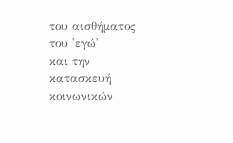του αισθήματος του 'εγώ'
και την κατασκευή κοινωνικών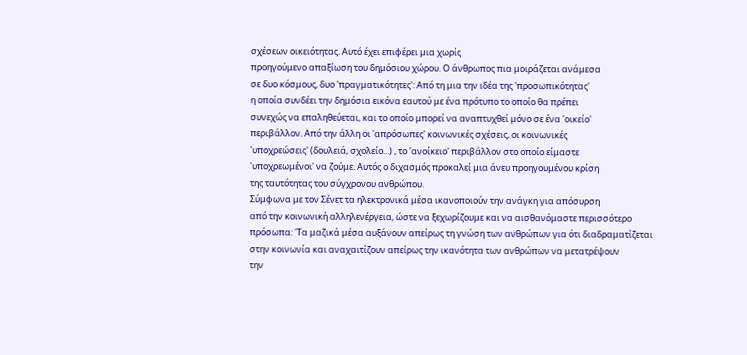σχέσεων οικειότητας. Αυτό έχει επιφέρει μια χωρίς
προηγούμενο απαξίωση του δημόσιου χώρου. Ο άνθρωπος πια μοιράζεται ανάμεσα
σε δυο κόσμους, δυο 'πραγματικότητες': Από τη μια την ιδέα της 'προσωπικότητας'
η οποία συνδέει την δημόσια εικόνα εαυτού με ένα πρότυπο το οποίο θα πρέπει
συνεχώς να επαληθεύεται, και το οποίο μπορεί να αναπτυχθεί μόνο σε ένα 'οικείο'
περιβάλλον. Από την άλλη οι 'απρόσωπες' κοινωνικές σχέσεις, οι κοινωνικές
'υποχρεώσεις' (δουλειά, σχολείο...) , το 'ανοίκειο' περιβάλλον στο οποίο είμαστε
'υποχρεωμένοι' να ζούμε. Αυτός ο διχασμός προκαλεί μια άνευ προηγουμένου κρίση
της ταυτότητας του σύγχρονου ανθρώπου.
Σύμφωνα με τον Σένετ τα ηλεκτρονικά μέσα ικανοποιούν την ανάγκη για απόσυρση
από την κοινωνική αλληλενέργεια, ώστε να ξεχωρίζουμε και να αισθανόμαστε περισσότερο
πρόσωπα: 'Τα μαζικά μέσα αυξάνουν απείρως τη γνώση των ανθρώπων για ότι διαδραματίζεται
στην κοινωνία και αναχαιτίζουν απείρως την ικανότητα των ανθρώπων να μετατρέψουν
την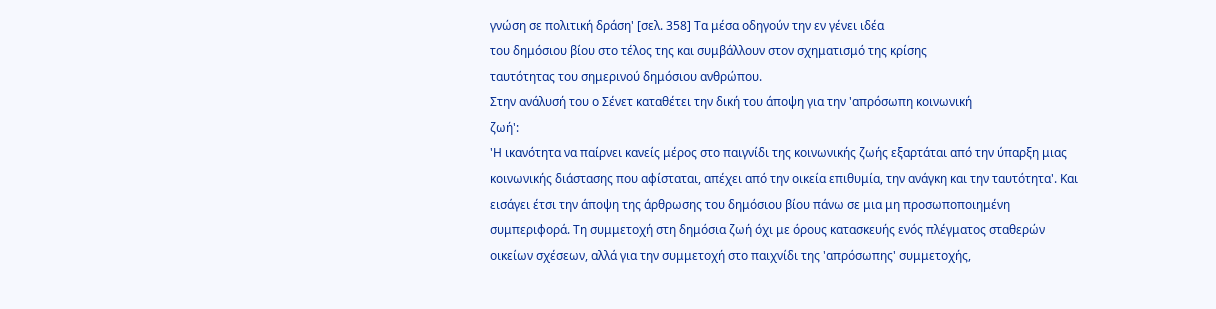γνώση σε πολιτική δράση' [σελ. 358] Τα μέσα οδηγούν την εν γένει ιδέα
του δημόσιου βίου στο τέλος της και συμβάλλουν στον σχηματισμό της κρίσης
ταυτότητας του σημερινού δημόσιου ανθρώπου.
Στην ανάλυσή του ο Σένετ καταθέτει την δική του άποψη για την 'απρόσωπη κοινωνική
ζωή':
'Η ικανότητα να παίρνει κανείς μέρος στο παιγνίδι της κοινωνικής ζωής εξαρτάται από την ύπαρξη μιας κοινωνικής διάστασης που αφίσταται, απέχει από την οικεία επιθυμία, την ανάγκη και την ταυτότητα'. Και εισάγει έτσι την άποψη της άρθρωσης του δημόσιου βίου πάνω σε μια μη προσωποποιημένη συμπεριφορά. Τη συμμετοχή στη δημόσια ζωή όχι με όρους κατασκευής ενός πλέγματος σταθερών οικείων σχέσεων, αλλά για την συμμετοχή στο παιχνίδι της 'απρόσωπης' συμμετοχής,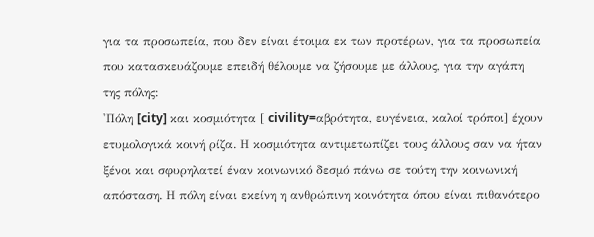για τα προσωπεία, που δεν είναι έτοιμα εκ των προτέρων, για τα προσωπεία που κατασκευάζουμε επειδή θέλουμε να ζήσουμε με άλλους, για την αγάπη της πόλης:
'Πόλη [city] και κοσμιότητα [ civility=αβρότητα, ευγένεια, καλοί τρόποι] έχουν ετυμολογικά κοινή ρίζα. Η κοσμιότητα αντιμετωπίζει τους άλλους σαν να ήταν ξένοι και σφυρηλατεί έναν κοινωνικό δεσμό πάνω σε τούτη την κοινωνική απόσταση. Η πόλη είναι εκείνη η ανθρώπινη κοινότητα όπου είναι πιθανότερο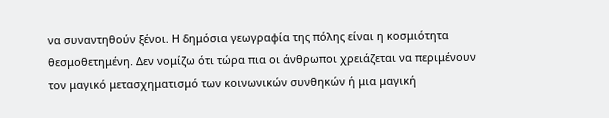να συναντηθούν ξένοι. Η δημόσια γεωγραφία της πόλης είναι η κοσμιότητα θεσμοθετημένη. Δεν νομίζω ότι τώρα πια οι άνθρωποι χρειάζεται να περιμένουν τον μαγικό μετασχηματισμό των κοινωνικών συνθηκών ή μια μαγική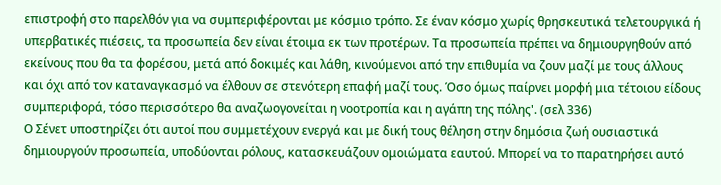επιστροφή στο παρελθόν για να συμπεριφέρονται με κόσμιο τρόπο. Σε έναν κόσμο χωρίς θρησκευτικά τελετουργικά ή υπερβατικές πιέσεις, τα προσωπεία δεν είναι έτοιμα εκ των προτέρων. Τα προσωπεία πρέπει να δημιουργηθούν από εκείνους που θα τα φορέσου, μετά από δοκιμές και λάθη, κινούμενοι από την επιθυμία να ζουν μαζί με τους άλλους και όχι από τον καταναγκασμό να έλθουν σε στενότερη επαφή μαζί τους. Όσο όμως παίρνει μορφή μια τέτοιου είδους συμπεριφορά, τόσο περισσότερο θα αναζωογονείται η νοοτροπία και η αγάπη της πόλης'. (σελ 336)
Ο Σένετ υποστηρίζει ότι αυτοί που συμμετέχουν ενεργά και με δική τους θέληση στην δημόσια ζωή ουσιαστικά δημιουργούν προσωπεία, υποδύονται ρόλους, κατασκευάζουν ομοιώματα εαυτού. Μπορεί να το παρατηρήσει αυτό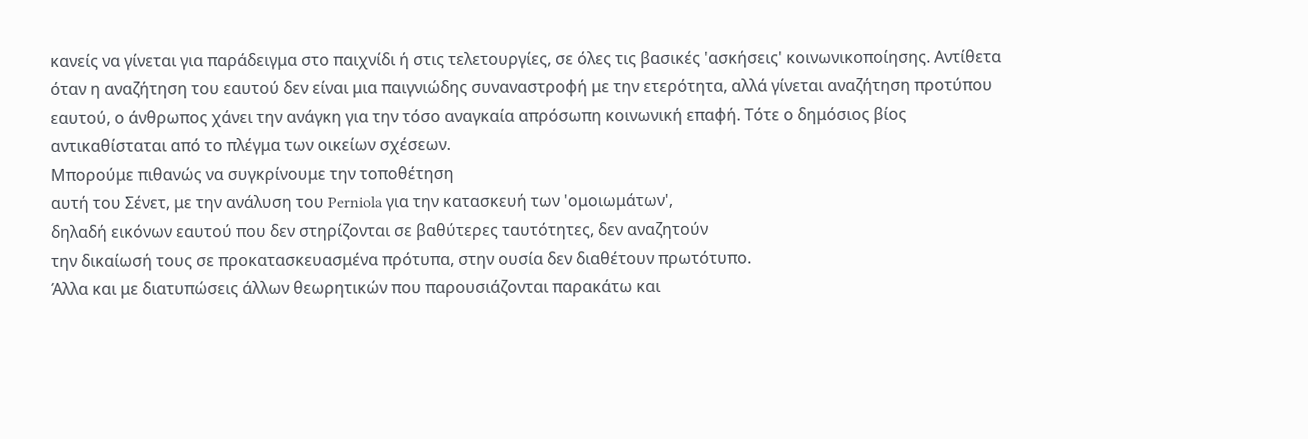κανείς να γίνεται για παράδειγμα στο παιχνίδι ή στις τελετουργίες, σε όλες τις βασικές 'ασκήσεις' κοινωνικοποίησης. Αντίθετα όταν η αναζήτηση του εαυτού δεν είναι μια παιγνιώδης συναναστροφή με την ετερότητα, αλλά γίνεται αναζήτηση προτύπου εαυτού, ο άνθρωπος χάνει την ανάγκη για την τόσο αναγκαία απρόσωπη κοινωνική επαφή. Τότε ο δημόσιος βίος αντικαθίσταται από το πλέγμα των οικείων σχέσεων.
Μπορούμε πιθανώς να συγκρίνουμε την τοποθέτηση
αυτή του Σένετ, με την ανάλυση του Perniola για την κατασκευή των 'ομοιωμάτων',
δηλαδή εικόνων εαυτού που δεν στηρίζονται σε βαθύτερες ταυτότητες, δεν αναζητούν
την δικαίωσή τους σε προκατασκευασμένα πρότυπα, στην ουσία δεν διαθέτουν πρωτότυπο.
Άλλα και με διατυπώσεις άλλων θεωρητικών που παρουσιάζονται παρακάτω και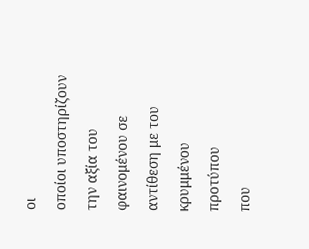οι
οποίοι υποστηρίζουν την αξία του φαινομένου σε αντίθεση με του κρυμμένου προτύπου
που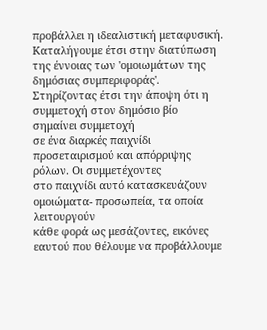προβάλλει η ιδεαλιστική μεταφυσική.
Καταλήγουμε έτσι στην διατύπωση της έννοιας των 'ομοιωμάτων της δημόσιας συμπεριφοράς'.
Στηρίζοντας έτσι την άποψη ότι η συμμετοχή στον δημόσιο βίο σημαίνει συμμετοχή
σε ένα διαρκές παιχνίδι προσεταιρισμού και απόρριψης ρόλων. Οι συμμετέχοντες
στο παιχνίδι αυτό κατασκευάζουν ομοιώματα- προσωπεία, τα οποία λειτουργούν
κάθε φορά ως μεσάζοντες, εικόνες εαυτού που θέλουμε να προβάλλουμε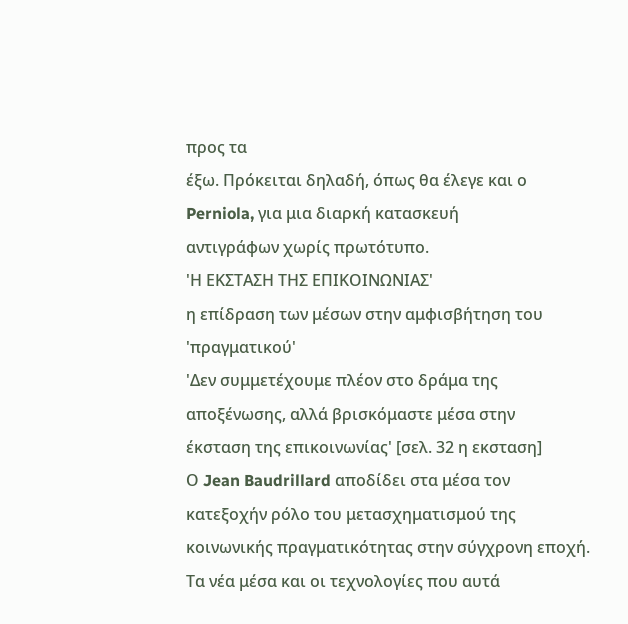προς τα
έξω. Πρόκειται δηλαδή, όπως θα έλεγε και ο Perniola, για μια διαρκή κατασκευή
αντιγράφων χωρίς πρωτότυπο.
'Η ΕΚΣΤΑΣΗ ΤΗΣ ΕΠΙΚΟΙΝΩΝΙΑΣ'
η επίδραση των μέσων στην αμφισβήτηση του 'πραγματικού'
'Δεν συμμετέχουμε πλέον στο δράμα της αποξένωσης, αλλά βρισκόμαστε μέσα στην
έκσταση της επικοινωνίας' [σελ. 32 η εκσταση]
Ο Jean Baudrillard αποδίδει στα μέσα τον κατεξοχήν ρόλο του μετασχηματισμού της κοινωνικής πραγματικότητας στην σύγχρονη εποχή. Τα νέα μέσα και οι τεχνολογίες που αυτά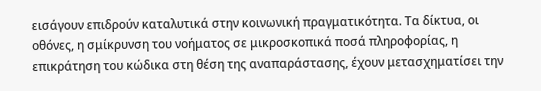εισάγουν επιδρούν καταλυτικά στην κοινωνική πραγματικότητα. Τα δίκτυα, οι οθόνες, η σμίκρυνση του νοήματος σε μικροσκοπικά ποσά πληροφορίας, η επικράτηση του κώδικα στη θέση της αναπαράστασης, έχουν μετασχηματίσει την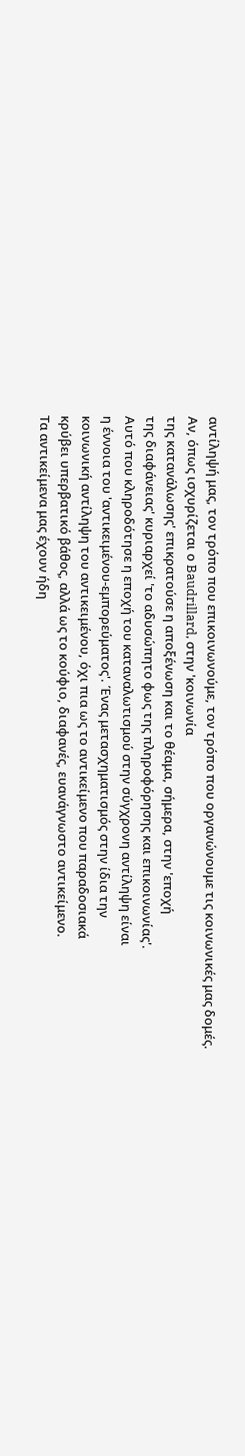αντίληψή μας, τον τρόπο που επικοινωνούμε, τον τρόπο που οργανώνουμε τις κοινωνικές μας δομές.
Αν, όπως ισχυρίζεται ο Baudrillard, στην 'κοινωνία
της κατανάλωσης' επικρατούσε η αποξένωση και το θέαμα, σήμερα, στην 'εποχή
της διαφάνειας' κυριαρχεί 'το αδυσώπητο φως της πληροφόρησης και επικοινωνίας'.
Αυτό που κληροδότησε η εποχή του καταναλωτισμού στην σύγχρονη αντίληψη είναι
η έννοια του 'αντικειμένου-εμπορεύματος'. Ένας μετασχηματισμός στην ίδια την
κοινωνική αντίληψη του αντικειμένου, όχι πια ως το αντικείμενο που παραδοσιακά
κρύβει υπερβατικό βάθος, αλλά ως το κούφιο, διαφανές, ευανάγνωστο αντικείμενο.
Τα αντικείμενα μας έχουν ήδη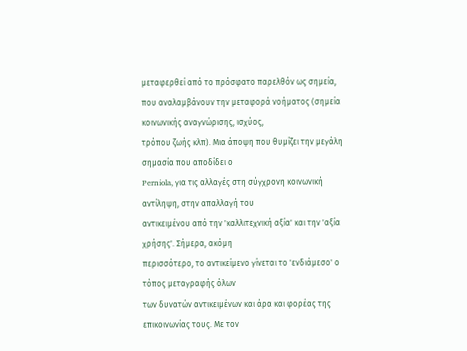μεταφερθεί από το πρόσφατο παρελθόν ως σημεία,
που αναλαμβάνουν την μεταφορά νοήματος (σημεία κοινωνικής αναγνώρισης, ισχύος,
τρόπου ζωής κλπ). Μια άποψη που θυμίζει την μεγάλη σημασία που αποδίδει ο
Perniola, για τις αλλαγές στη σύγχρονη κοινωνική αντίληψη, στην απαλλαγή του
αντικειμένου από την 'καλλιτεχνική αξία' και την 'αξία χρήσης'. Σήμερα, ακόμη
περισσότερο, το αντικείμενο γίνεται το 'ενδιάμεσο' ο τόπος μεταγραφής όλων
των δυνατών αντικειμένων και άρα και φορέας της επικοινωνίας τους. Με τον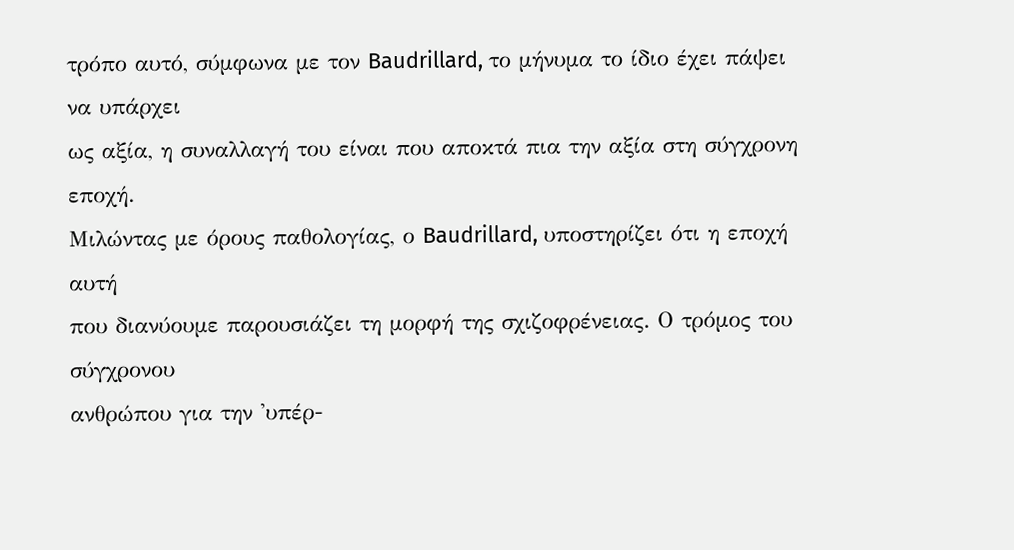τρόπο αυτό, σύμφωνα με τον Baudrillard, το μήνυμα το ίδιο έχει πάψει να υπάρχει
ως αξία, η συναλλαγή του είναι που αποκτά πια την αξία στη σύγχρονη εποχή.
Μιλώντας με όρους παθολογίας, ο Baudrillard, υποστηρίζει ότι η εποχή αυτή
που διανύουμε παρουσιάζει τη μορφή της σχιζοφρένειας. Ο τρόμος του σύγχρονου
ανθρώπου για την 'υπέρ-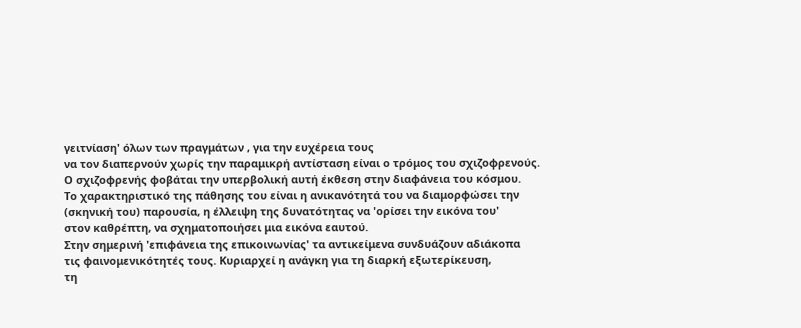γειτνίαση' όλων των πραγμάτων , για την ευχέρεια τους
να τον διαπερνούν χωρίς την παραμικρή αντίσταση είναι ο τρόμος του σχιζοφρενούς.
Ο σχιζοφρενής φοβάται την υπερβολική αυτή έκθεση στην διαφάνεια του κόσμου.
Το χαρακτηριστικό της πάθησης του είναι η ανικανότητά του να διαμορφώσει την
(σκηνική του) παρουσία, η έλλειψη της δυνατότητας να 'ορίσει την εικόνα του'
στον καθρέπτη, να σχηματοποιήσει μια εικόνα εαυτού.
Στην σημερινή 'επιφάνεια της επικοινωνίας' τα αντικείμενα συνδυάζουν αδιάκοπα
τις φαινομενικότητές τους. Κυριαρχεί η ανάγκη για τη διαρκή εξωτερίκευση,
τη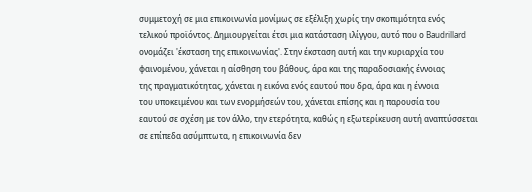συμμετοχή σε μια επικοινωνία μονίμως σε εξέλιξη χωρίς την σκοπιμότητα ενός
τελικού προϊόντος. Δημιουργείται έτσι μια κατάσταση ιλίγγου, αυτό που ο Baudrillard
ονομάζει 'έκσταση της επικοινωνίας'. Στην έκσταση αυτή και την κυριαρχία του
φαινομένου, χάνεται η αίσθηση του βάθους, άρα και της παραδοσιακής έννοιας
της πραγματικότητας, χάνεται η εικόνα ενός εαυτού που δρα, άρα και η έννοια
του υποκειμένου και των ενορμήσεών του, χάνεται επίσης και η παρουσία του
εαυτού σε σχέση με τον άλλο, την ετερότητα, καθώς η εξωτερίκευση αυτή αναπτύσσεται
σε επίπεδα ασύμπτωτα, η επικοινωνία δεν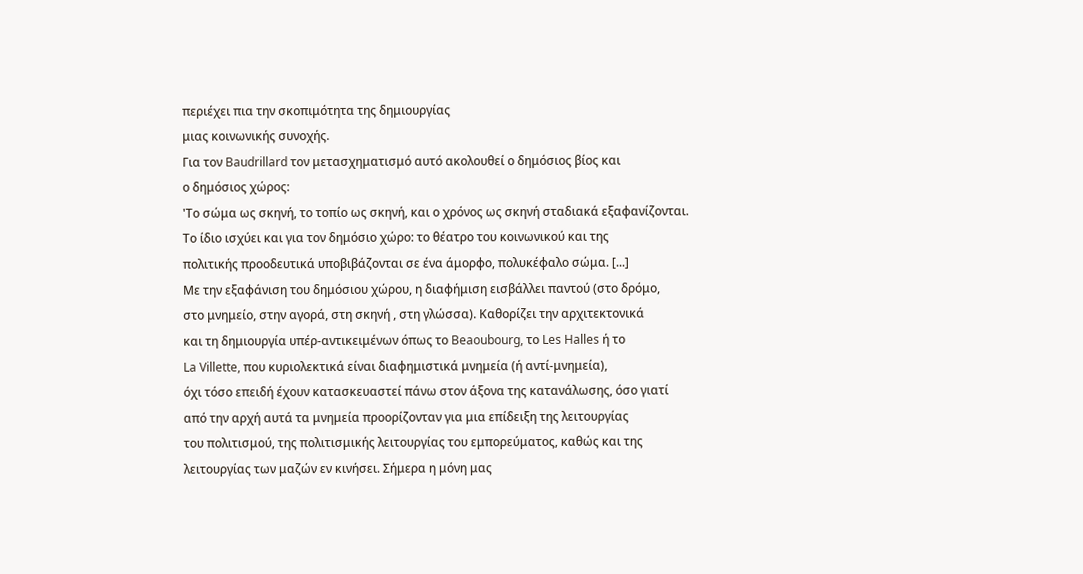περιέχει πια την σκοπιμότητα της δημιουργίας
μιας κοινωνικής συνοχής.
Για τον Baudrillard τον μετασχηματισμό αυτό ακολουθεί ο δημόσιος βίος και
ο δημόσιος χώρος:
'Το σώμα ως σκηνή, το τοπίο ως σκηνή, και ο χρόνος ως σκηνή σταδιακά εξαφανίζονται.
Το ίδιο ισχύει και για τον δημόσιο χώρο: το θέατρο του κοινωνικού και της
πολιτικής προοδευτικά υποβιβάζονται σε ένα άμορφο, πολυκέφαλο σώμα. [...]
Με την εξαφάνιση του δημόσιου χώρου, η διαφήμιση εισβάλλει παντού (στο δρόμο,
στο μνημείο, στην αγορά, στη σκηνή , στη γλώσσα). Καθορίζει την αρχιτεκτονικά
και τη δημιουργία υπέρ-αντικειμένων όπως το Beaoubourg, το Les Halles ή το
La Villette, που κυριολεκτικά είναι διαφημιστικά μνημεία (ή αντί-μνημεία),
όχι τόσο επειδή έχουν κατασκευαστεί πάνω στον άξονα της κατανάλωσης, όσο γιατί
από την αρχή αυτά τα μνημεία προορίζονταν για μια επίδειξη της λειτουργίας
του πολιτισμού, της πολιτισμικής λειτουργίας του εμπορεύματος, καθώς και της
λειτουργίας των μαζών εν κινήσει. Σήμερα η μόνη μας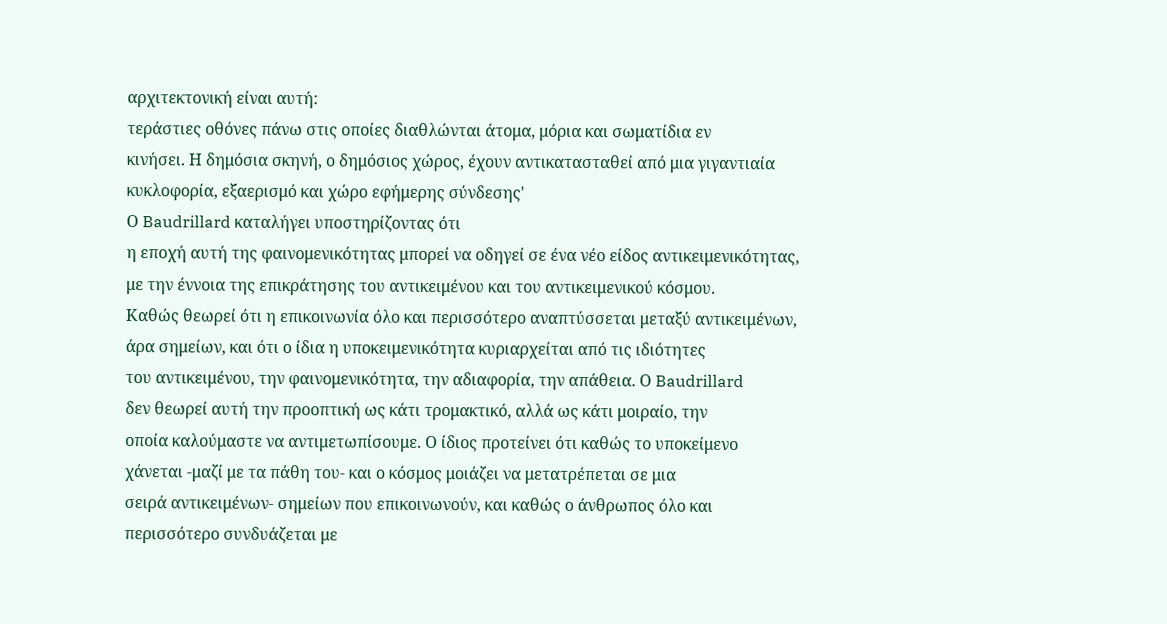αρχιτεκτονική είναι αυτή:
τεράστιες οθόνες πάνω στις οποίες διαθλώνται άτομα, μόρια και σωματίδια εν
κινήσει. Η δημόσια σκηνή, ο δημόσιος χώρος, έχουν αντικατασταθεί από μια γιγαντιαία
κυκλοφορία, εξαερισμό και χώρο εφήμερης σύνδεσης'
Ο Baudrillard καταλήγει υποστηρίζοντας ότι
η εποχή αυτή της φαινομενικότητας μπορεί να οδηγεί σε ένα νέο είδος αντικειμενικότητας,
με την έννοια της επικράτησης του αντικειμένου και του αντικειμενικού κόσμου.
Καθώς θεωρεί ότι η επικοινωνία όλο και περισσότερο αναπτύσσεται μεταξύ αντικειμένων,
άρα σημείων, και ότι ο ίδια η υποκειμενικότητα κυριαρχείται από τις ιδιότητες
του αντικειμένου, την φαινομενικότητα, την αδιαφορία, την απάθεια. Ο Baudrillard
δεν θεωρεί αυτή την προοπτική ως κάτι τρομακτικό, αλλά ως κάτι μοιραίο, την
οποία καλούμαστε να αντιμετωπίσουμε. Ο ίδιος προτείνει ότι καθώς το υποκείμενο
χάνεται -μαζί με τα πάθη του- και ο κόσμος μοιάζει να μετατρέπεται σε μια
σειρά αντικειμένων- σημείων που επικοινωνούν, και καθώς ο άνθρωπος όλο και
περισσότερο συνδυάζεται με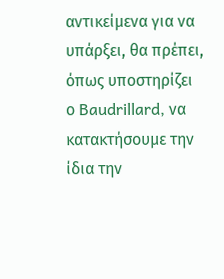αντικείμενα για να υπάρξει, θα πρέπει, όπως υποστηρίζει
ο Baudrillard, να κατακτήσουμε την ίδια την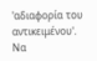'αδιαφορία του αντικειμένου'.
Να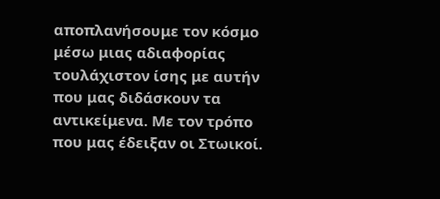αποπλανήσουμε τον κόσμο μέσω μιας αδιαφορίας τουλάχιστον ίσης με αυτήν
που μας διδάσκουν τα αντικείμενα. Με τον τρόπο που μας έδειξαν οι Στωικοί.